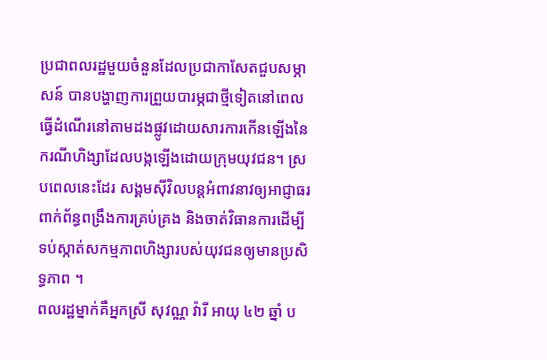ប្រជាពលរដ្ឋមួយចំនួនដែលប្រជាកាសែតជួបសម្ភាសន៍ បានបង្ហាញការព្រួយបារម្ភជាថ្មីទៀតនៅពេលធ្វើដំណើរនៅតាមដងផ្លូវដោយសារការកើនឡើងនៃករណីហិង្សាដែលបង្កឡើងដោយក្រុមយុវជន។ ស្របពេលនេះដែរ សង្គមស៊ីវិលបន្តអំពាវនាវឲ្យអាជ្ញាធរពាក់ព័ន្ធពង្រឹងការគ្រប់គ្រង និងចាត់វិធានការដើម្បីទប់ស្កាត់សកម្មភាពហិង្សារបស់យុវជនឲ្យមានប្រសិទ្ធភាព ។
ពលរដ្ឋម្នាក់គឺអ្នកស្រី សុវណ្ណ វ៉ារី អាយុ ៤២ ឆ្នាំ ប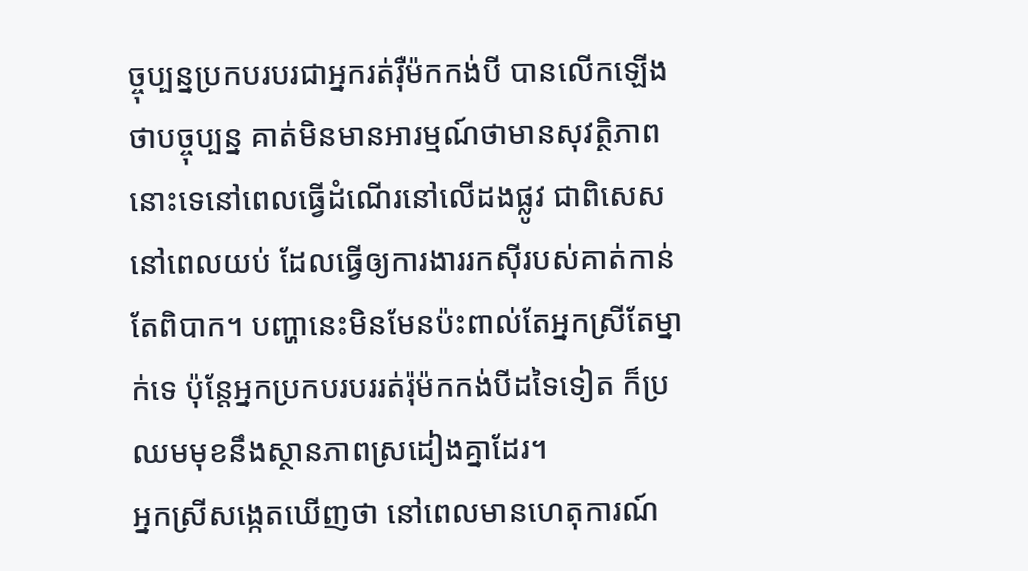ច្ចុប្បន្នប្រកបរបរជាអ្នករត់រ៉ឺម៉កកង់បី បានលើកឡើងថាបច្ចុប្បន្ន គាត់មិនមានអារម្មណ៍ថាមានសុវត្ថិភាពនោះទេនៅពេលធ្វើដំណើរនៅលើដងផ្លូវ ជាពិសេសនៅពេលយប់ ដែលធ្វើឲ្យការងាររកស៊ីរបស់គាត់កាន់តែពិបាក។ បញ្ហានេះមិនមែនប៉ះពាល់តែអ្នកស្រីតែម្នាក់ទេ ប៉ុន្តែអ្នកប្រកបរបររត់រ៉ុម៉កកង់បីដទៃទៀត ក៏ប្រឈមមុខនឹងស្ថានភាពស្រដៀងគ្នាដែរ។
អ្នកស្រីសង្កេតឃើញថា នៅពេលមានហេតុការណ៍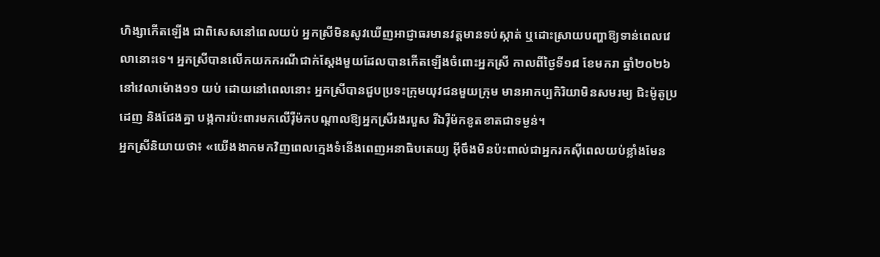ហិង្សាកើតឡើង ជាពិសេសនៅពេលយប់ អ្នកស្រីមិនសូវឃើញអាជ្ញាធរមានវត្តមានទប់ស្កាត់ ឬដោះស្រាយបញ្ហាឱ្យទាន់ពេលវេលានោះទេ។ អ្នកស្រីបានលើកយកករណីជាក់ស្តែងមួយដែលបានកើតឡើងចំពោះអ្នកស្រី កាលពីថ្ងៃទី១៨ ខែមករា ឆ្នាំ២០២៦ នៅវេលាម៉ោង១១ យប់ ដោយនៅពេលនោះ អ្នកស្រីបានជួបប្រទះក្រុមយុវជនមួយក្រុម មានអាកប្បកិរិយាមិនសមរម្យ ជិះម៉ូតូប្រដេញ និងជែងគ្នា បង្កការប៉ះពារមកលើរ៉ឺម៉កបណ្តាលឱ្យអ្នកស្រីរងរបួស រីឯរ៉ឺម៉កខូតខាតជាទម្ងន់។
អ្នកស្រីនិយាយថា៖ «យើងងាកមកវិញពេលក្មេងទំនើងពេញអនាធិបតេយ្យ អ៊ីចឹងមិនប៉ះពាល់ជាអ្នករកស៊ីពេលយប់ខ្លាំងមែន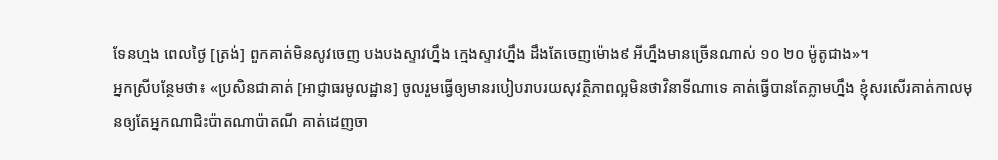ទែនហ្មង ពេលថ្ងៃ [ត្រង់] ពួកគាត់មិនសូវចេញ បងបងស្ទាវហ្នឹង ក្មេងស្ទាវហ្នឹង ដឹងតែចេញម៉ោង៩ អីហ្នឹងមានច្រើនណាស់ ១០ ២០ ម៉ូតូជាង»។
អ្នកស្រីបន្ថែមថា៖ «ប្រសិនជាគាត់ [អាជ្ញាធរមូលដ្ឋាន] ចូលរួមធ្វើឲ្យមានរបៀបរាបរយសុវត្ថិភាពល្អមិនថាវិនាទីណាទេ គាត់ធ្វើបានតែភ្លាមហ្នឹង ខ្ញុំសរសើរគាត់កាលមុនឲ្យតែអ្នកណាជិះប៉ាតណាប៉ាតណី គាត់ដេញចា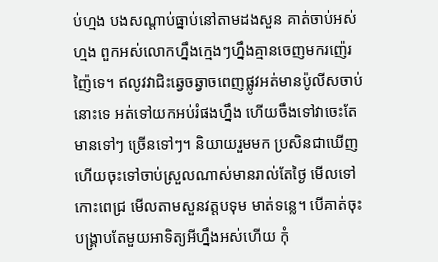ប់ហ្មង បងសណ្តាប់ធ្នាប់នៅតាមដងសួន គាត់ចាប់អស់ហ្មង ពួកអស់លោកហ្នឹងក្មេងៗហ្នឹងគ្មានចេញមករញ៉េរញ៉ៃទេ។ ឥលូវវាជិះឆ្វេចឆ្វាចពេញផ្លូវអត់មានប៉ូលីសចាប់នោះទេ អត់ទៅយកអប់រំផងហ្នឹង ហើយចឹងទៅវាចេះតែមានទៅៗ ច្រើនទៅៗ។ និយាយរួមមក ប្រសិនជាឃើញហើយចុះទៅចាប់ស្រួលណាស់មានរាល់តែថ្ងៃ មើលទៅកោះពេជ្រ មើលតាមសួនវត្តបទុម មាត់ទន្លេ។ បើគាត់ចុះបង្គ្រាបតែមួយអាទិត្យអីហ្នឹងអស់ហើយ កុំ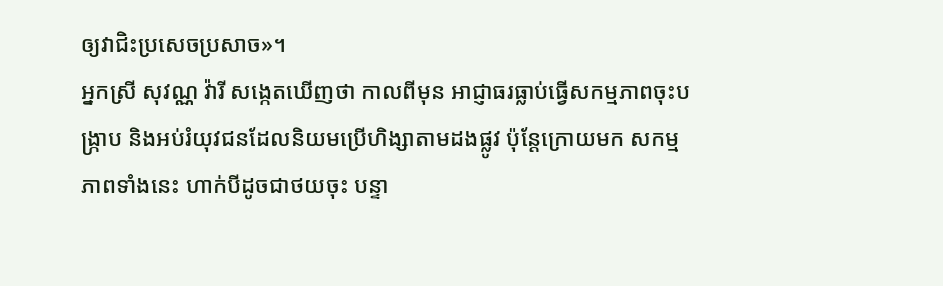ឲ្យវាជិះប្រសេចប្រសាច»។
អ្នកស្រី សុវណ្ណ វ៉ារី សង្កេតឃើញថា កាលពីមុន អាជ្ញាធរធ្លាប់ធ្វើសកម្មភាពចុះបង្ក្រាប និងអប់រំយុវជនដែលនិយមប្រើហិង្សាតាមដងផ្លូវ ប៉ុន្តែក្រោយមក សកម្មភាពទាំងនេះ ហាក់បីដូចជាថយចុះ បន្ទា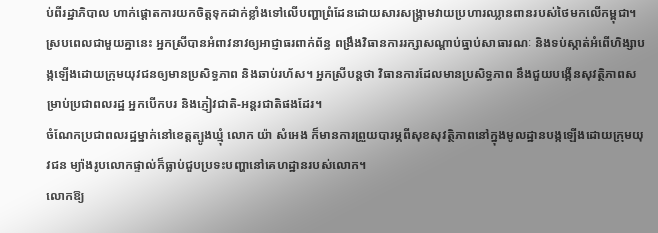ប់ពីរដ្ឋាភិបាល ហាក់ផ្តោតការយកចិត្តទុកដាក់ខ្លាំងទៅលើបញ្ហាព្រំដែនដោយសារសង្រ្គាមវាយប្រហារឈ្លានពានរបស់ថៃមកលើកម្ពុជា។
ស្របពេលជាមួយគ្នានេះ អ្នកស្រីបានអំពាវនាវឲ្យអាជ្ញាធរពាក់ព័ន្ធ ពង្រឹងវិធានការរក្សាសណ្ដាប់ធ្នាប់សាធារណៈ និងទប់ស្កាត់អំពើហិង្សាបង្កឡើងដោយក្រុមយុវជនឲ្យមានប្រសិទ្ធភាព និងឆាប់រហ័ស។ អ្នកស្រីបន្តថា វិធានការដែលមានប្រសិទ្ធភាព នឹងជួយបង្កើនសុវត្ថិភាពសម្រាប់ប្រជាពលរដ្ឋ អ្នកបើកបរ និងភ្ញៀវជាតិ-អន្តរជាតិផងដែរ។
ចំណែកប្រជាពលរដ្ឋម្នាក់នៅខេត្តត្បូងឃ្មុំ លោក យ៉ា សំអេង ក៏មានការព្រួយបារម្ភពីសុខសុវត្ថិភាពនៅក្នុងមូលដ្ឋានបង្កឡើងដោយក្រុមយុវជន ម្យ៉ាងរូបលោកផ្ទាល់ក៏ធ្លាប់ជួបប្រទះបញ្ហានៅគេហដ្ឋានរបស់លោក។
លោកឱ្យ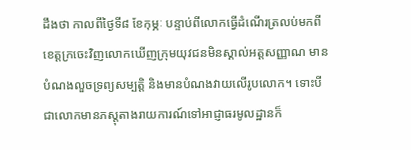ដឹងថា កាលពីថ្ងៃទី៨ ខែកុម្ភៈ បន្ទាប់ពីលោកធ្វើដំណើរត្រលប់មកពីខេត្តក្រចេះវិញលោកឃើញក្រុមយុវជនមិនស្គាល់អត្តសញ្ញាណ មានបំណងលួចទ្រព្យសម្បត្តិ និងមានបំណងវាយលើរូបលោក។ ទោះបីជាលោកមានភស្តុតាងរាយការណ៍ទៅអាជ្ញាធរមូលដ្ឋានក៏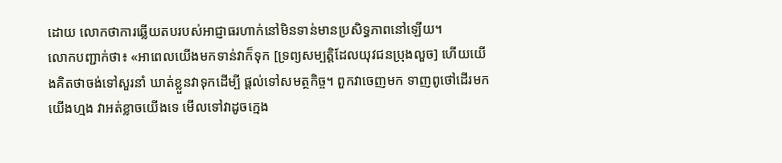ដោយ លោកថាការឆ្លើយតបរបស់អាជ្ញាធរហាក់នៅមិនទាន់មានប្រសិទ្ធភាពនៅឡើយ។
លោកបញ្ជាក់ថា៖ «អាពេលយើងមកទាន់វាក៏ទុក [ទ្រព្យសម្បត្តិដែលយុវជនប្រុងលួច] ហើយយើងគិតថាចង់ទៅសួរនាំ ឃាត់ខ្លួនវាទុកដើម្បី ផ្តល់ទៅសមត្ថកិច្ច។ ពួកវាចេញមក ទាញពូថៅដើរមកយើងហ្មង វាអត់ខ្លាចយើងទេ មើលទៅវាដូចក្មេង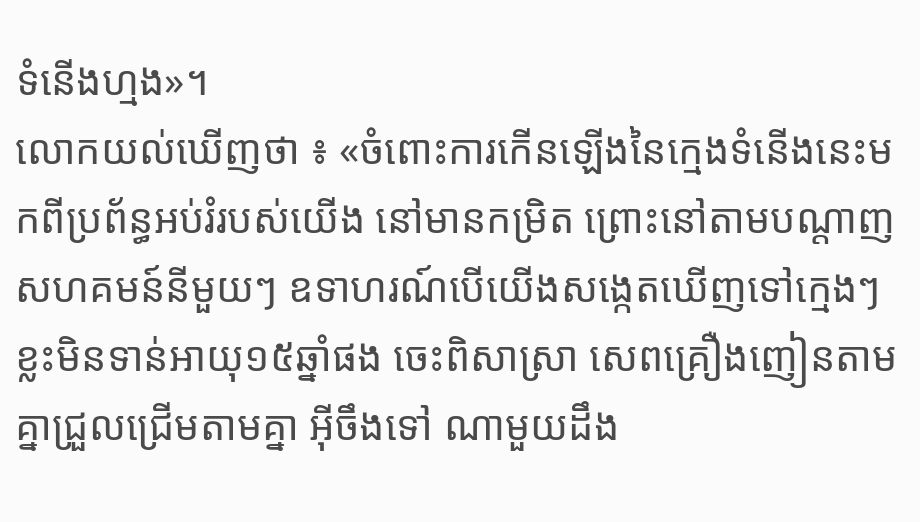ទំនើងហ្មង»។
លោកយល់ឃើញថា ៖ «ចំពោះការកើនឡើងនៃក្មេងទំនើងនេះមកពីប្រព័ន្ធអប់រំរបស់យើង នៅមានកម្រិត ព្រោះនៅតាមបណ្តាញ សហគមន៍នីមួយៗ ឧទាហរណ៍បើយើងសង្កេតឃើញទៅក្មេងៗខ្លះមិនទាន់អាយុ១៥ឆ្នាំផង ចេះពិសាស្រា សេពគ្រឿងញៀនតាមគ្នាជ្រួលជ្រើមតាមគ្នា អ៊ីចឹងទៅ ណាមួយដឹង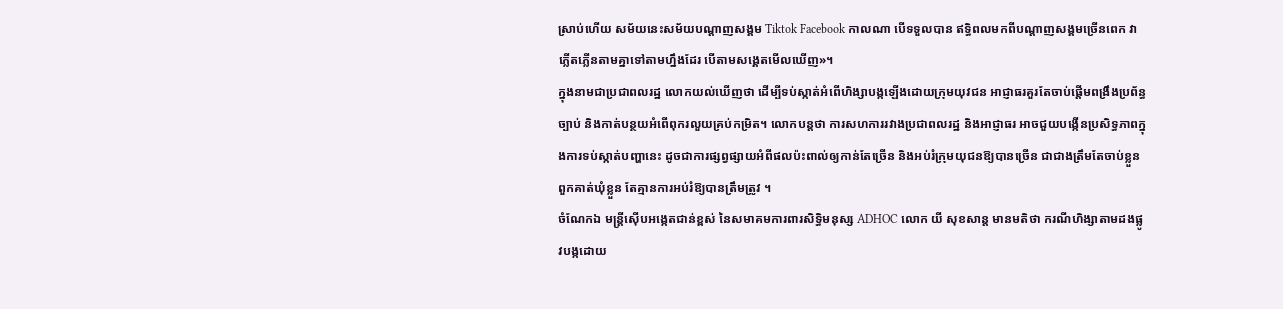ស្រាប់ហើយ សម័យនេះសម័យបណ្តាញសង្គម Tiktok Facebook កាលណា បើទទួលបាន ឥទ្ធិពលមកពីបណ្តាញសង្គមច្រើនពេក វាភ្លើតភ្លើនតាមគ្នាទៅតាមហ្នឹងដែរ បើតាមសង្គេតមើលឃើញ»។
ក្នុងនាមជាប្រជាពលរដ្ឋ លោកយល់ឃើញថា ដើម្បីទប់ស្កាត់អំពើហិង្សាបង្កឡើងដោយក្រុមយុវជន អាជ្ញាធរគួរតែចាប់ផ្តើមពង្រឹងប្រព័ន្ធច្បាប់ និងកាត់បន្ថយអំពើពុករលួយគ្រប់កម្រិត។ លោកបន្តថា ការសហការរវាងប្រជាពលរដ្ឋ និងអាជ្ញាធរ អាចជួយបង្កើនប្រសិទ្ធភាពក្នុងការទប់ស្កាត់បញ្ហានេះ ដូចជាការផ្សព្វផ្សាយអំពីផលប៉ះពាល់ឲ្យកាន់តែច្រើន និងអប់រំក្រុមយុជនឱ្យបានច្រើន ជាជាងត្រឹមតែចាប់ខ្លួនពួកគាត់ឃុំខ្លួន តែគ្មានការអប់រំឱ្យបានត្រឹមត្រូវ ។
ចំណែកឯ មន្ត្រីស៊ើបអង្កេតជាន់ខ្ពស់ នៃសមាគមការពារសិទ្ធិមនុស្ស ADHOC លោក យី សុខសាន្ត មានមតិថា ករណីហិង្សាតាមដងផ្លូវបង្កដោយ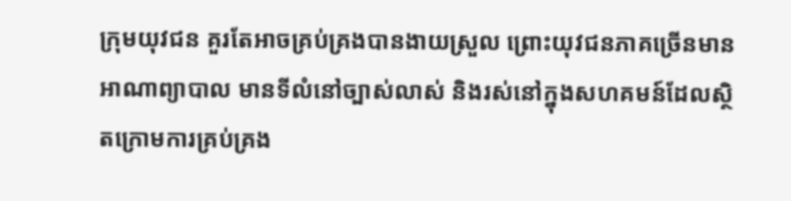ក្រុមយុវជន គួរតែអាចគ្រប់គ្រងបានងាយស្រួល ព្រោះយុវជនភាគច្រើនមានអាណាព្យាបាល មានទីលំនៅច្បាស់លាស់ និងរស់នៅក្នុងសហគមន៍ដែលស្ថិតក្រោមការគ្រប់គ្រង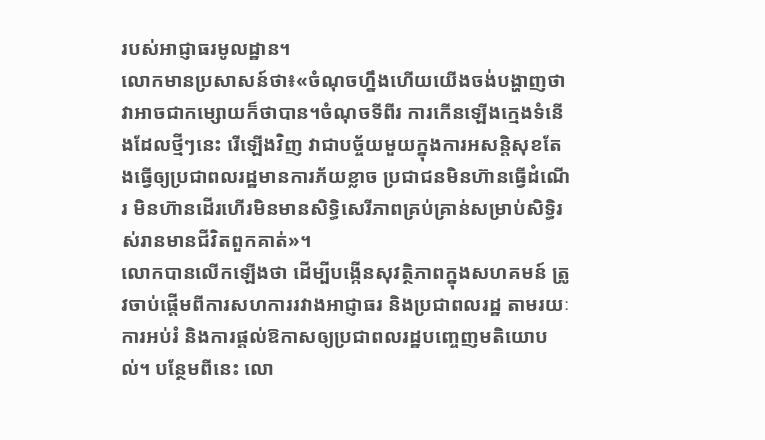របស់អាជ្ញាធរមូលដ្ឋាន។
លោកមានប្រសាសន៍ថា៖«ចំណុចហ្នឹងហើយយើងចង់បង្ហាញថាវាអាចជាកម្សោយក៏ថាបាន។ចំណុចទីពីរ ការកើនឡើងក្មេងទំនើងដែលថ្មីៗនេះ រើឡើងវិញ វាជាបច្ច័យមួយក្នុងការអសន្តិសុខតែងធ្វើឲ្យប្រជាពលរដ្ឋមានការភ័យខ្លាច ប្រជាជនមិនហ៊ានធ្វើដំណើរ មិនហ៊ានដើរហើរមិនមានសិទ្ធិសេរីភាពគ្រប់គ្រាន់សម្រាប់សិទ្ធិរស់រានមានជីវិតពួកគាត់»។
លោកបានលើកឡើងថា ដើម្បីបង្កើនសុវត្ថិភាពក្នុងសហគមន៍ ត្រូវចាប់ផ្តើមពីការសហការរវាងអាជ្ញាធរ និងប្រជាពលរដ្ឋ តាមរយៈការអប់រំ និងការផ្តល់ឱកាសឲ្យប្រជាពលរដ្ឋបញ្ចេញមតិយោបល់។ បន្ថែមពីនេះ លោ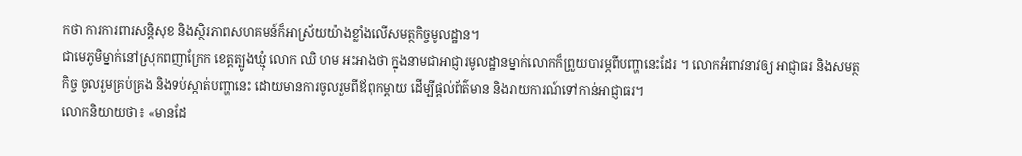កថា ការការពារសន្តិសុខ និងស្ថិរភាពសហគមន៍ក៏អាស្រ័យយ៉ាងខ្លាំងលើសមត្ថកិច្ចមូលដ្ឋាន។
ជាមេភូមិម្នាក់នៅស្រុកពញាក្រែក ខេត្តត្បូងឃ្មុំ លោក ឈិ ហម អះអាងថា ក្នុងនាមជាអាជ្ញារមូលដ្ឋានម្នាក់លោកក៏ព្រួយបារម្ភពីបញ្ហានេះដែរ ។ លោកអំពាវនាវឲ្យ អាជ្ញាធរ និងសមត្ថកិច្ច ចូលរួមគ្រប់គ្រង និងទប់ស្កាត់បញ្ហានេះ ដោយមានការចូលរួមពីឪពុកម្តាយ ដើម្បីផ្តល់ព័ត៌មាន និងរាយការណ៍ទៅកាន់អាជ្ញាធរ។
លោកនិយាយថា៖ «មានដែ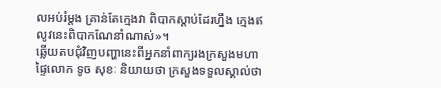លអប់រំម្តង គ្រាន់តែក្មេងវា ពិបាកស្តាប់ដែរហ្នឹង ក្មេងឥលូវនេះពិបាកណែនាំណាស់»។
ឆ្លើយតបជុំវិញបញ្ហានេះពីអ្នកនាំពាក្យរងក្រសួងមហាផ្ទៃលោក ទូច សុខៈ និយាយថា ក្រសួងទទួលស្គាល់ថា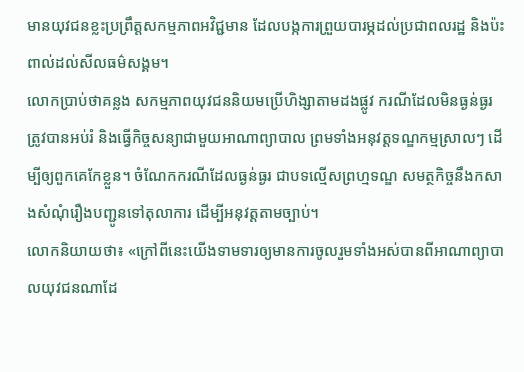មានយុវជនខ្លះប្រព្រឹត្តសកម្មភាពអវិជ្ជមាន ដែលបង្កការព្រួយបារម្ភដល់ប្រជាពលរដ្ឋ និងប៉ះពាល់ដល់សីលធម៌សង្គម។
លោកប្រាប់ថាគន្លង សកម្មភាពយុវជននិយមប្រើហិង្សាតាមដងផ្លូវ ករណីដែលមិនធ្ងន់ធ្ងរ ត្រូវបានអប់រំ និងធ្វើកិច្ចសន្យាជាមួយអាណាព្យាបាល ព្រមទាំងអនុវត្តទណ្ឌកម្មស្រាលៗ ដើម្បីឲ្យពួកគេកែខ្លួន។ ចំណែកករណីដែលធ្ងន់ធ្ងរ ជាបទល្មើសព្រហ្មទណ្ឌ សមត្ថកិច្ចនឹងកសាងសំណុំរឿងបញ្ជូនទៅតុលាការ ដើម្បីអនុវត្តតាមច្បាប់។
លោកនិយាយថា៖ «ក្រៅពីនេះយើងទាមទារឲ្យមានការចូលរួមទាំងអស់បានពីអាណាព្យាបាលយុវជនណាដែ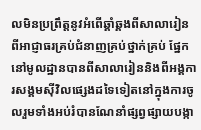លមិនប្រព្រឹត្តនូវអំពើឆ្គាំឆ្គងពីសាលារៀនពីអាជ្ញាធរគ្រប់ជំនាញគ្រប់ថ្នាក់គ្រប់ ផ្នែកនៅមូលដ្ឋានបានពីសាលារៀននិងពីអង្គការសង្គមស៊ីវិលផ្សេងដទៃទៀតនៅក្នុងការចូលរួមទាំងអប់រំបានណែនាំផ្សព្វផ្សាយបង្កា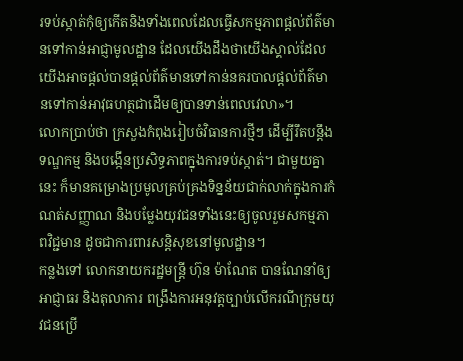រទប់ស្កាត់កុំឲ្យកើតនិងទាំងពេលដែលធ្វើសកម្មភាពផ្តល់ព័ត៌មានទៅកាន់អាជ្ញាមូលដ្ឋាន ដែលយើងដឹងថាយើងស្គាល់ដែលយើងអាចផ្តល់បានផ្តល់ព័ត៌មានទៅកាន់នគរបាលផ្តល់ព័ត៌មានទៅកាន់អាវុធហត្ថជាដើមឲ្យបានទាន់ពេលវេលា»។
លោកប្រាប់ថា ក្រសួងកំពុងរៀបចំវិធានការថ្មីៗ ដើម្បីរឹតបន្តឹងទណ្ឌកម្ម និងបង្កើនប្រសិទ្ធភាពក្នុងការទប់ស្កាត់។ ជាមួយគ្នានេះ ក៏មានគម្រោងប្រមូលគ្រប់គ្រងទិន្នន័យជាក់លាក់ក្នុងការកំណត់សញ្ញាណ និងបម្លែងយុវជនទាំងនេះឲ្យចូលរួមសកម្មភាពវិជ្ជមាន ដូចជាការពារសន្តិសុខនៅមូលដ្ឋាន។
កន្លងទៅ លោកនាយករដ្ឋមន្ត្រី ហ៊ុន ម៉ាណែត បានណែនាំឲ្យអាជ្ញាធរ និងតុលាការ ពង្រឹងការអនុវត្តច្បាប់លើករណីក្រុមយុវជនប្រើ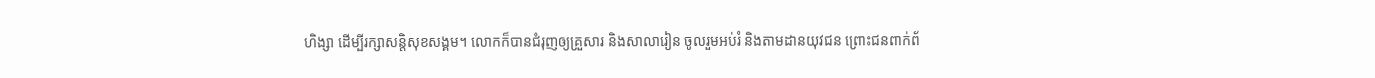ហិង្សា ដើម្បីរក្សាសន្តិសុខសង្គម។ លោកក៏បានជំរុញឲ្យគ្រួសារ និងសាលារៀន ចូលរួមអប់រំ និងតាមដានយុវជន ព្រោះជនពាក់ព័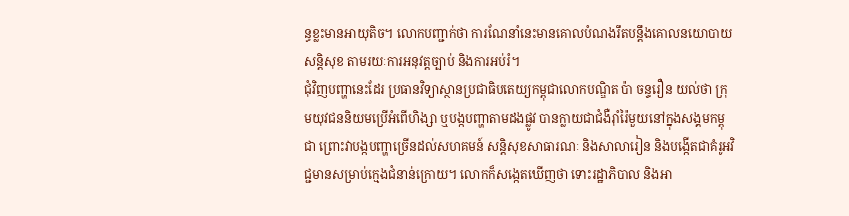ន្ធខ្លះមានអាយុតិច។ លោកបញ្ជាក់ថា ការណែនាំនេះមានគោលបំណងរឹតបន្តឹងគោលនយោបាយសន្តិសុខ តាមរយៈការអនុវត្តច្បាប់ និងការអប់រំ។
ជុំវិញបញ្ហានេះដែរ ប្រធានវិទ្យាស្ថានប្រជាធិបតេយ្យកម្ពុជាលោកបណ្ឌិត ប៉ា ចន្ទរឿន យល់ថា ក្រុមយុវជននិយមប្រើអំពើហិង្សា ឬបង្កបញ្ហាតាមដងផ្លូវ បានក្លាយជាជំងឺរ៉ាំរ៉ៃមួយនៅក្នុងសង្គមកម្ពុជា ព្រោះវាបង្កបញ្ហាច្រើនដល់សហគមន៍ សន្តិសុខសាធារណៈ និងសាលារៀន និងបង្កើតជាគំរូអវិជ្ជមានសម្រាប់ក្មេងជំនាន់ក្រោយ។ លោកក៏សង្កេតឃើញថា ទោះរដ្ឋាភិបាល និងអា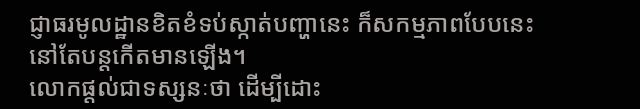ជ្ញាធរមូលដ្ឋានខិតខំទប់ស្កាត់បញ្ហានេះ ក៏សកម្មភាពបែបនេះ នៅតែបន្តកើតមានឡើង។
លោកផ្តល់ជាទស្សនៈថា ដើម្បីដោះ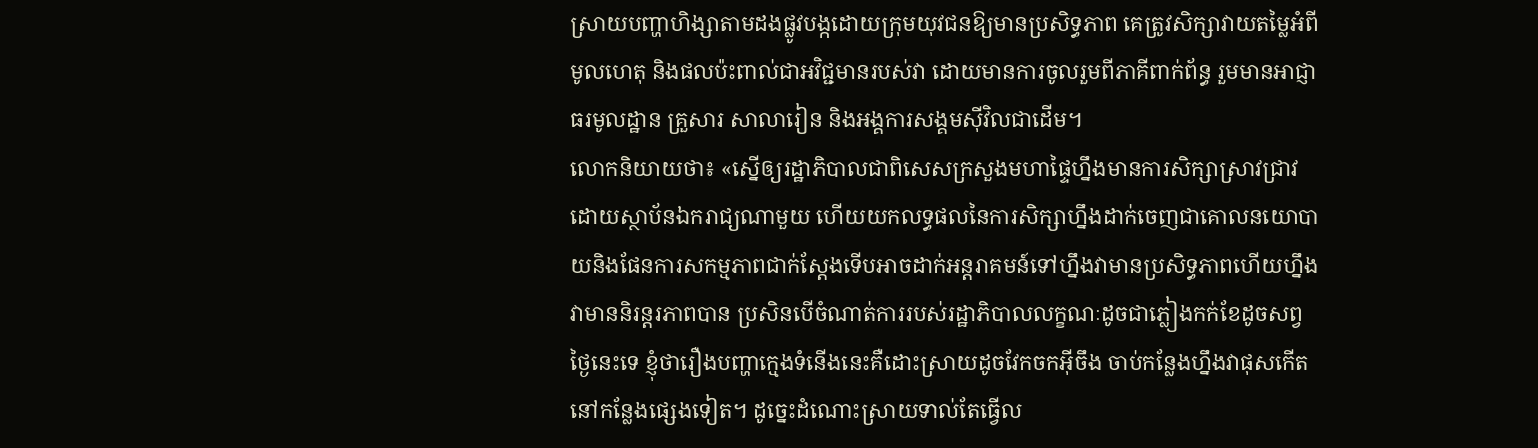ស្រាយបញ្ហាហិង្សាតាមដងផ្លូវបង្កដោយក្រុមយុវជនឱ្យមានប្រសិទ្ធភាព គេត្រូវសិក្សាវាយតម្លៃអំពីមូលហេតុ និងផលប៉ះពាល់ជាអវិជ្ជមានរបស់វា ដោយមានការចូលរួមពីភាគីពាក់ព័ន្ធ រួមមានអាជ្ញាធរមូលដ្ឋាន គ្រួសារ សាលារៀន និងអង្គការសង្គមស៊ីវិលជាដើម។
លោកនិយាយថា៖ «ស្នើឲ្យរដ្ឋាភិបាលជាពិសេសក្រសួងមហាផ្ទៃហ្នឹងមានការសិក្សាស្រាវជ្រាវដោយស្ថាប័នឯករាជ្យណាមួយ ហើយយកលទ្ធផលនៃការសិក្សាហ្នឹងដាក់ចេញជាគោលនយោបាយនិងផែនការសកម្មភាពជាក់ស្ដែងទើបអាចដាក់អន្តរាគមន៍ទៅហ្នឹងវាមានប្រសិទ្ធភាពហើយហ្នឹងវាមាននិរន្តរភាពបាន ប្រសិនបើចំណាត់ការរបស់រដ្ឋាភិបាលលក្ខណៈដូចជាភ្លៀងកក់ខែដូចសព្វថ្ងៃនេះទេ ខ្ញុំថារឿងបញ្ហាក្មេងទំនើងនេះគឺដោះស្រាយដូចវែកចកអ៊ីចឹង ចាប់កន្លែងហ្នឹងវាផុសកើតនៅកន្លែងផ្សេងទៀត។ ដូច្នេះដំណោះស្រាយទាល់តែធ្វើល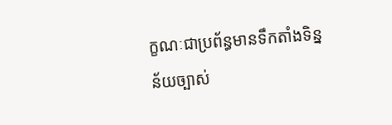ក្ខណៈជាប្រព័ន្ធមានទឹកតាំងទិន្នន័យច្បាស់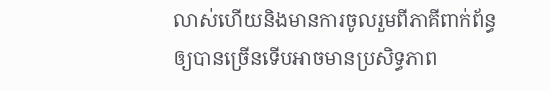លាស់ហើយនិងមានការចូលរួមពីភាគីពាក់ព័ន្ធឲ្យបានច្រើនទើបអាចមានប្រសិទ្ធភាព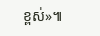ខ្ពស់»៕